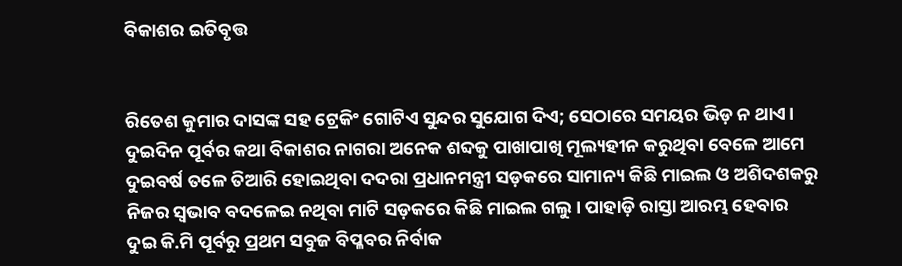ବିକାଶର ଇତିବୃତ୍ତ


ରିତେଶ କୁମାର ଦାସଙ୍କ ସହ ଟ୍ରେକିଂ ଗୋଟିଏ ସୁନ୍ଦର ସୁଯୋଗ ଦିଏ; ସେଠାରେ ସମୟର ଭିଡ଼ ନ ଥାଏ। ଦୁଇଦିନ ପୂର୍ବର କଥା ବିକାଶର ନାଗରା ଅନେକ ଶବ୍ଦକୁ ପାଖାପାଖି ମୂଲ୍ୟହୀନ କରୁଥିବା ବେଳେ ଆମେ ଦୁଇବର୍ଷ ତଳେ ତିଆରି ହୋଇଥିବା ଦଦରା ପ୍ରଧାନମନ୍ତ୍ରୀ ସଡ଼କରେ ସାମାନ୍ୟ କିଛି ମାଇଲ ଓ ଅଶିଦଶକରୁ ନିଜର ସ୍ଵଭାବ ବଦଳେଇ ନଥିବା ମାଟି ସଡ଼କରେ କିଛି ମାଇଲ ଗଲୁ। ପାହାଡ଼ି ରାସ୍ତା ଆରମ୍ଭ ହେବାର ଦୁଇ କି.ମି ପୂର୍ବରୁ ପ୍ରଥମ ସବୁଜ ବିପ୍ଳବର ନିର୍ବାକ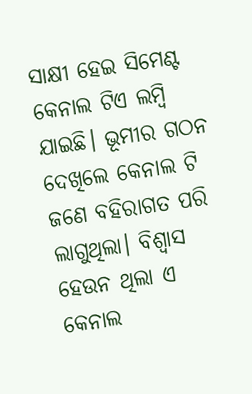ସାକ୍ଷୀ ହେଇ ସିମେଣ୍ଟ କେନାଲ ଟିଏ ଲମ୍ବି ଯାଇଛି। ଭୂମୀର ଗଠନ ଦେଖିଲେ କେନାଲ ଟି ଜଣେ ବହିରାଗତ ପରି ଲାଗୁଥିଲା। ବିଶ୍ଵାସ ହେଉନ ଥିଲା ଏ କେନାଲ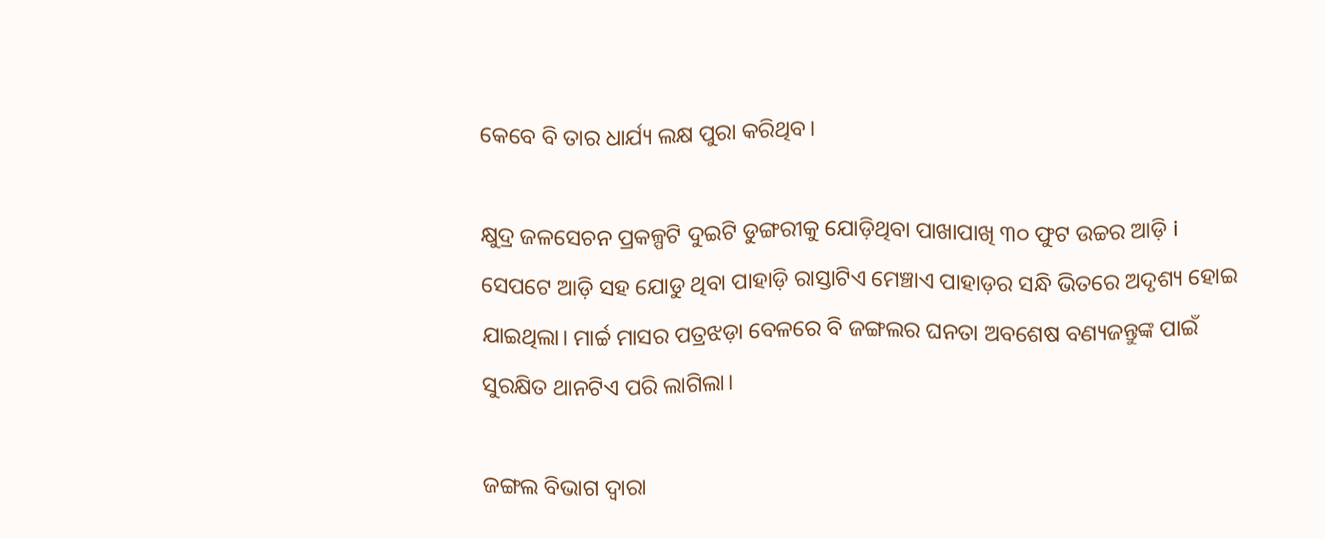କେବେ ବି ତାର ଧାର୍ଯ୍ୟ ଲକ୍ଷ ପୁରା କରିଥିବ।

କ୍ଷୁଦ୍ର ଜଳସେଚନ ପ୍ରକଳ୍ପଟି ଦୁଇଟି ଡୁଙ୍ଗରୀକୁ ଯୋଡ଼ିଥିବା ପାଖାପାଖି ୩୦ ଫୁଟ ଉଚ୍ଚର ଆଡ଼ି i ସେପଟେ ଆଡ଼ି ସହ ଯୋଡୁ ଥିବା ପାହାଡ଼ି ରାସ୍ତାଟିଏ ମେଞ୍ଚାଏ ପାହାଡ଼ର ସନ୍ଧି ଭିତରେ ଅଦୃଶ୍ୟ ହୋଇ ଯାଇଥିଲା। ମାର୍ଚ୍ଚ ମାସର ପତ୍ରଝଡ଼ା ବେଳରେ ବି ଜଙ୍ଗଲର ଘନତା ଅବଶେଷ ବଣ୍ୟଜନ୍ତୁଙ୍କ ପାଇଁ ସୁରକ୍ଷିତ ଥାନଟିଏ ପରି ଲାଗିଲା।

ଜଙ୍ଗଲ ବିଭାଗ ଦ୍ବାରା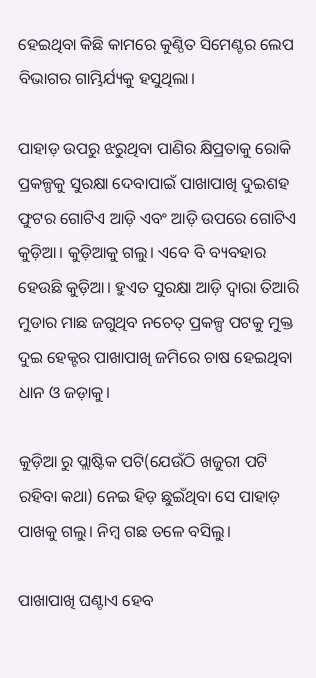ହେଇଥିବା କିଛି କାମରେ କୁଣ୍ଠିତ ସିମେଣ୍ଟର ଲେପ ବିଭାଗର ଗାମ୍ଭିର୍ଯ୍ୟକୁ ହସୁଥିଲା।

ପାହାଡ଼ ଉପରୁ ଝରୁଥିବା ପାଣିର କ୍ଷିପ୍ରତାକୁ ରୋକି ପ୍ରକଳ୍ପକୁ ସୁରକ୍ଷା ଦେବାପାଇଁ ପାଖାପାଖି ଦୁଇଶହ ଫୁଟର ଗୋଟିଏ ଆଡ଼ି ଏବଂ ଆଡ଼ି ଉପରେ ଗୋଟିଏ କୁଡ଼ିଆ। କୁଡ଼ିଆକୁ ଗଲୁ। ଏବେ ବି ବ୍ୟବହାର ହେଉଛି କୁଡ଼ିଆ। ହୁଏତ ସୁରକ୍ଷା ଆଡ଼ି ଦ୍ବାରା ତିଆରି ମୁଡାର ମାଛ ଜଗୁଥିବ ନଚେତ୍ ପ୍ରକଳ୍ପ ପଟକୁ ମୁକ୍ତ ଦୁଇ ହେକ୍ଟର ପାଖାପାଖି ଜମିରେ ଚାଷ ହେଇଥିବା ଧାନ ଓ ଜଡ଼ାକୁ।

କୁଡ଼ିଆ ରୁ ପ୍ଲାଷ୍ଟିକ ପଟି(ଯେଉଁଠି ଖଜୁରୀ ପଟି ରହିବା କଥା) ନେଇ ହିଡ଼ ଛୁଇଁଥିବା ସେ ପାହାଡ଼ ପାଖକୁ ଗଲୁ। ନିମ୍ବ ଗଛ ତଳେ ବସିଲୁ।

ପାଖାପାଖି ଘଣ୍ଟାଏ ହେବ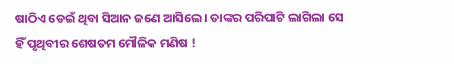ଷାଠିଏ ଡେଇଁ ଥିବା ସିଆନ ଜଣେ ଆସିଲେ। ତାଙ୍କର ପରିପାଟି ଲାଗିଲା ସେ ହିଁ ପୃଥିବୀର ଶେଷତମ ମୌଳିକ ମଣିଷ !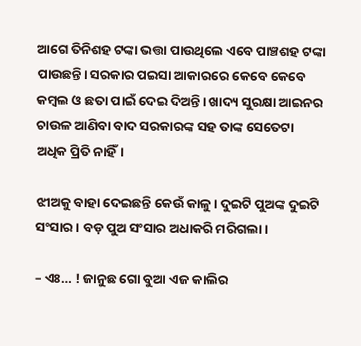ଆଗେ ତିନିଶହ ଟଙ୍କା ଭତ୍ତା ପାଉଥିଲେ ଏବେ ପାଞ୍ଚଶହ ଟଙ୍କା ପାଉଛନ୍ତି। ସରକାର ପଇସା ଆକାରରେ କେବେ କେବେ କମ୍ବଲ ଓ ଛତା ପାଇଁ ଦେଇ ଦିଅନ୍ତି। ଖାଦ୍ୟ ସୁରକ୍ଷା ଆଇନର ଚାଉଳ ଆଣିବା ବାଦ ସରକାରଙ୍କ ସହ ତାଙ୍କ ସେତେଟା ଅଧିକ ପ୍ରିତି ନାହିଁ।

ଝୀଅକୁ ବାହା ଦେଇଛନ୍ତି କେଉଁ କାଳୁ। ଦୁଇଟି ପୁଅଙ୍କ ଦୁଇଟି ସଂସାର। ବଡ଼ ପୁଅ ସଂସାର ଅଧାକରି ମରିଗଲା।

– ଏଃ… ! ଜାନୁଛ ଗୋ ବୁଆ ଏଜ କାଲିର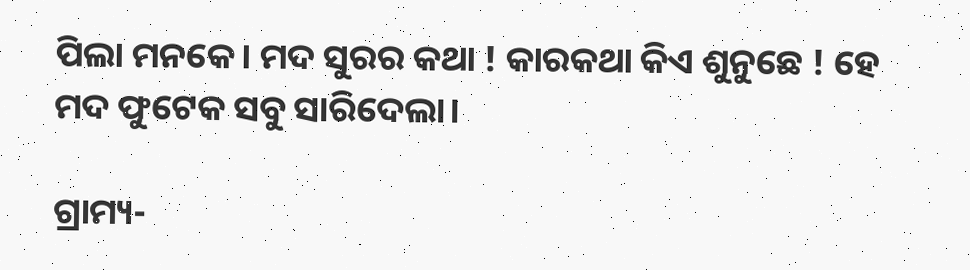ପିଲା ମନକେ। ମଦ ସୁରର କଥା ! କାରକଥା କିଏ ଶୁନୁଛେ ! ହେ ମଦ ଫୁଟେକ ସବୁ ସାରିଦେଲା।

ଗ୍ରାମ୍ୟ-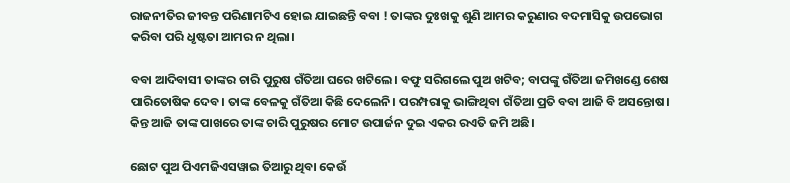ରାଜନୀତିର ଜୀବନ୍ତ ପରିଣାମଟିଏ ହୋଇ ଯାଇଛନ୍ତି ବବା ! ତାଙ୍କର ଦୁଃଖକୁ ଶୁଣି ଆମର କରୁଣାର ବଦମାସିକୁ ଉପଭୋଗ କରିବା ପରି ଧୃଷ୍ଟତା ଆମର ନ ଥିଲା।

ବବା ଆଦିବାସୀ ତାଙ୍କର ଚାରି ପୁରୁଷ ଗଁତିଆ ଘରେ ଖଟିଲେ। ବଫୁ ସରିଗଲେ ପୁଅ ଖଟିବ; ବାପଙ୍କୁ ଗଁତିଆ ଜମିଖଣ୍ଡେ ଶେଷ ପାରିତୋଷିକ ଦେବ। ତାଙ୍କ ବେଳକୁ ଗଁତିଆ କିଛି ଦେଲେନି। ପରମ୍ପରାକୁ ଭାଙ୍ଗିଥିବା ଗଁତିଆ ପ୍ରତି ବବା ଆଜି ବି ଅସନ୍ତୋଷ। କିନ୍ତ ଆଜି ତାଙ୍କ ପାଖରେ ତାଙ୍କ ଚାରି ପୁରୁଷର ମୋଟ ଉପାର୍ଜନ ଦୁଇ ଏକର ରଏତି ଜମି ଅଛି।

ଛୋଟ ପୁଅ ପିଏମଜିଏସୱାଇ ତିଆରୁ ଥିବା କେଉଁ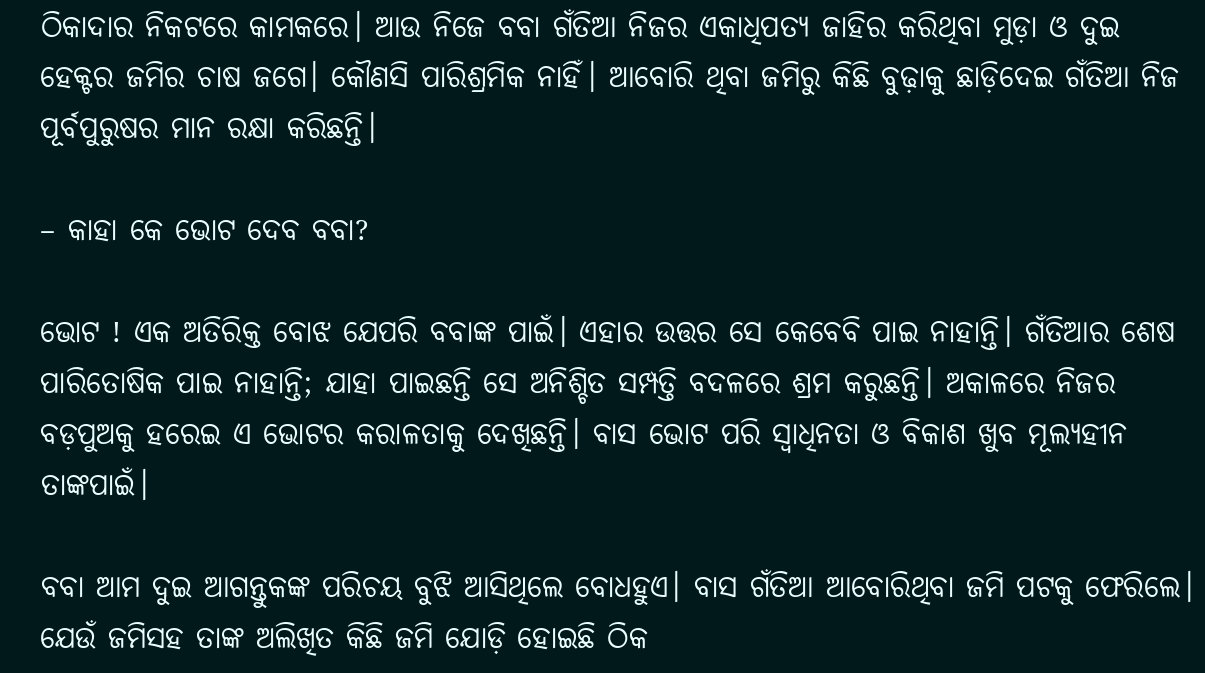ଠିକାଦାର ନିକଟରେ କାମକରେ। ଆଉ ନିଜେ ବବା ଗଁତିଆ ନିଜର ଏକାଧିପତ୍ୟ ଜାହିର କରିଥିବା ମୁଡ଼ା ଓ ଦୁଇ ହେକ୍ଟର ଜମିର ଚାଷ ଜଗେ। କୌଣସି ପାରିଶ୍ରମିକ ନାହିଁ। ଆବୋରି ଥିବା ଜମିରୁ କିଛି ବୁଢ଼ାକୁ ଛାଡ଼ିଦେଇ ଗଁତିଆ ନିଜ ପୂର୍ବପୁରୁଷର ମାନ ରକ୍ଷା କରିଛନ୍ତି।

– କାହା କେ ଭୋଟ ଦେବ ବବା?

ଭୋଟ ! ଏକ ଅତିରିକ୍ତ ବୋଝ ଯେପରି ବବାଙ୍କ ପାଇଁ। ଏହାର ଉତ୍ତର ସେ କେବେବି ପାଇ ନାହାନ୍ତି। ଗଁତିଆର ଶେଷ ପାରିତୋଷିକ ପାଇ ନାହାନ୍ତି; ଯାହା ପାଇଛନ୍ତି ସେ ଅନିଶ୍ଚିତ ସମ୍ପତ୍ତି ବଦଳରେ ଶ୍ରମ କରୁଛନ୍ତି। ଅକାଳରେ ନିଜର ବଡ଼ପୁଅକୁ ହରେଇ ଏ ଭୋଟର କରାଳତାକୁ ଦେଖିଛନ୍ତି। ବାସ ଭୋଟ ପରି ସ୍ଵାଧିନତା ଓ ବିକାଶ ଖୁବ ମୂଲ୍ୟହୀନ ତାଙ୍କପାଇଁ।

ବବା ଆମ ଦୁଇ ଆଗନ୍ତୁକଙ୍କ ପରିଚୟ ବୁଝି ଆସିଥିଲେ ବୋଧହୁଏ। ବାସ ଗଁତିଆ ଆବୋରିଥିବା ଜମି ପଟକୁ ଫେରିଲେ। ଯେଉଁ ଜମିସହ ତାଙ୍କ ଅଲିଖିତ କିଛି ଜମି ଯୋଡ଼ି ହୋଇଛି ଠିକ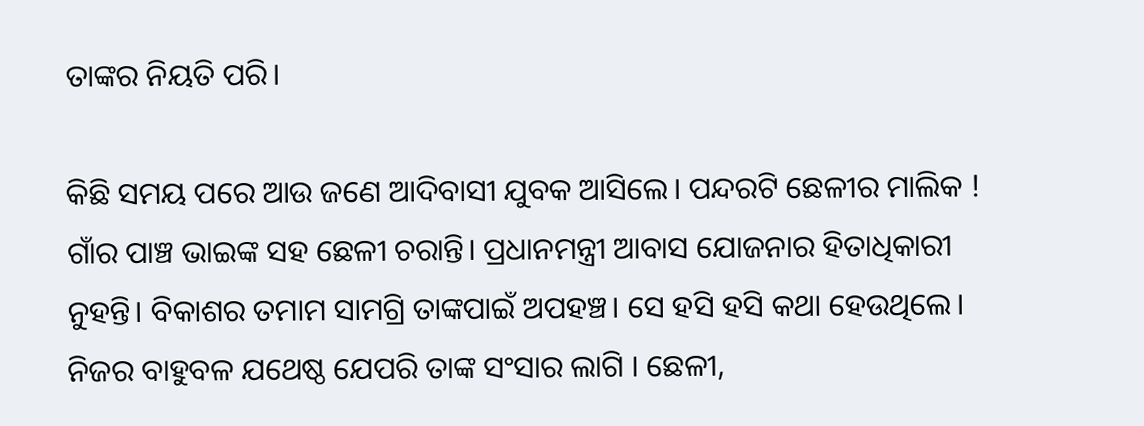ତାଙ୍କର ନିୟତି ପରି।

କିଛି ସମୟ ପରେ ଆଉ ଜଣେ ଆଦିବାସୀ ଯୁବକ ଆସିଲେ। ପନ୍ଦରଟି ଛେଳୀର ମାଲିକ ! ଗାଁର ପାଞ୍ଚ ଭାଇଙ୍କ ସହ ଛେଳୀ ଚରାନ୍ତି। ପ୍ରଧାନମନ୍ତ୍ରୀ ଆବାସ ଯୋଜନାର ହିତାଧିକାରୀ ନୁହନ୍ତି। ବିକାଶର ତମାମ ସାମଗ୍ରି ତାଙ୍କପାଇଁ ଅପହଞ୍ଚ। ସେ ହସି ହସି କଥା ହେଉଥିଲେ। ନିଜର ବାହୁବଳ ଯଥେଷ୍ଠ ଯେପରି ତାଙ୍କ ସଂସାର ଲାଗି । ଛେଳୀ,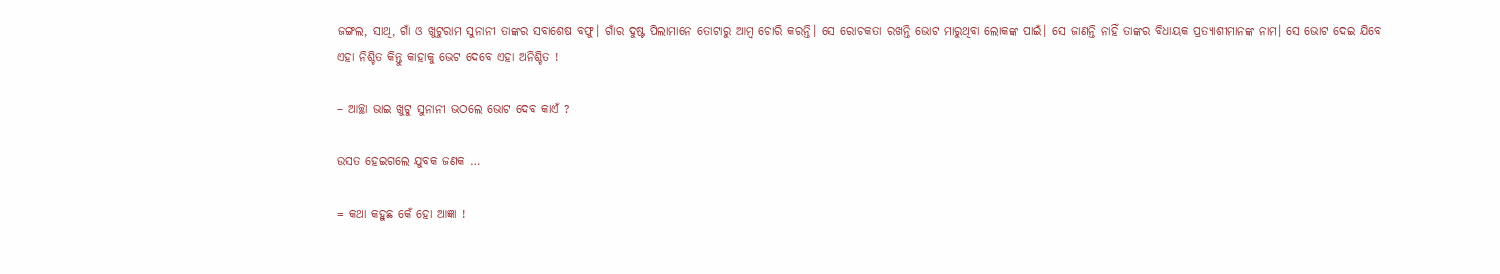ଜଙ୍ଗଲ, ସାଥି, ଗାଁ ଓ ଖୁଟୁରାମ ସୁନାନୀ ତାଙ୍କର ସବାଶେଷ ବଫୁ। ଗାଁର ଦୁଷ୍ଟ ପିଲାମାନେ ତୋଟାରୁ ଆମ୍ବ ଚୋରି କରନ୍ତି। ସେ ରୋଚକତା ରଖନ୍ତି ଭୋଟ ମାରୁଥିବା ଲୋକଙ୍କ ପାଇଁ। ସେ ଜାଣନ୍ତି ନାହିଁ ତାଙ୍କର ବିଧାୟକ ପ୍ରତ୍ୟାଶୀମାନଙ୍କ ନାମ। ସେ ଭୋଟ ଦେଇ ଯିବେ ଏହା ନିଶ୍ଚିତ କିନ୍ତୁ କାହାକୁ ଭେଟ ଦେବେ ଏହା ଅନିଶ୍ଚିତ !

– ଆଚ୍ଛା ଭାଇ ଖୁଟୁ ସୁନାନୀ ଭଠଲେ ଭୋଟ ଦେବ କାଏଁ ?

ଉସତ ହେଇଗଲେ ଯୁବକ ଜଣକ …

= କଥା କହୁଛ କେଁ ହୋ ଆଜ୍ଞା !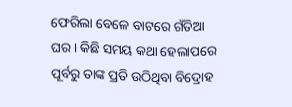ଫେରିଲା ବେଳେ ବାଟରେ ଗଁତିଆ ଘର। କିଛି ସମୟ କଥା ହେଲାପରେ ପୂର୍ବରୁ ତାଙ୍କ ପ୍ରତି ଉଠିଥିବା ବିଦ୍ରୋହ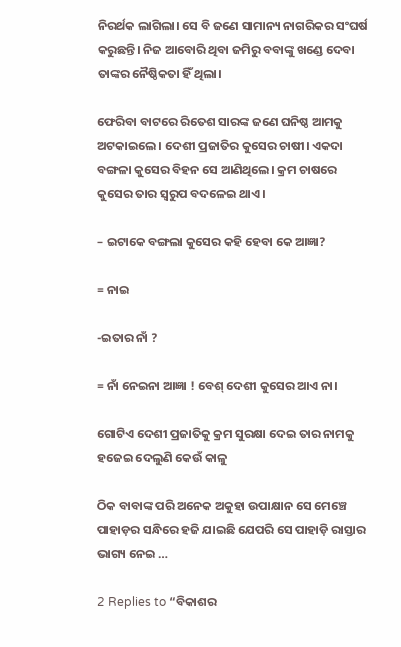ନିରର୍ଥକ ଲାଗିଲା। ସେ ବି ଜଣେ ସାମାନ୍ୟ ନାଗରିକର ସଂଘର୍ଷ କରୁଛନ୍ତି। ନିଜ ଆବୋରି ଥିବା ଜମିରୁ ବବାଙ୍କୁ ଖଣ୍ଡେ ଦେବା ତାଙ୍କର ନୈଷ୍ଠିକତା ହିଁ ଥିଲା।

ଫେରିବା ବାଟରେ ରିତେଶ ସାରଙ୍କ ଜଣେ ଘନିଷ୍ଠ ଆମକୁ ଅଟକାଇଲେ। ଦେଶୀ ପ୍ରଜାତିର କୁସେର ଚାଷୀ। ଏକଦା ବଙ୍ଗଳା କୁସେର ବିହନ ସେ ଆଣିଥିଲେ। କ୍ରମ ଚାଷରେ କୁସେର ତାର ସ୍ଵରୁପ ବଦଳେଇ ଥାଏ।

– ଇଟାକେ ବଙ୍ଗଲା କୁସେର କହି ହେବା କେ ଆଜ୍ଞା?

= ନାଇ

-ଇତାର ନାଁ ?

= ନାଁ ନେଇନା ଆଜ୍ଞା ! ବେଶ୍ ଦେଶୀ କୁସେର ଆଏ ନା।

ଗୋଟିଏ ଦେଶୀ ପ୍ରଜାତିକୁ କ୍ରମ ସୁରକ୍ଷା ଦେଇ ତାର ନାମକୁ ହଜେଇ ଦେଲୁଣି କେଉଁ କାଳୁ

ଠିକ ବାବାଙ୍କ ପରି ଅନେକ ଅକୁହା ଉପାକ୍ଷାନ ସେ ମେଞ୍ଚେ ପାହାଡ଼ର ସନ୍ଧିରେ ହଜି ଯାଇଛି ଯେପରି ସେ ପାହାଡ଼ି ରାସ୍ତାର ଭାଗ୍ୟ ନେଇ …

2 Replies to “ବିକାଶର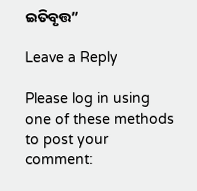ଇତିବୃତ୍ତ”

Leave a Reply

Please log in using one of these methods to post your comment: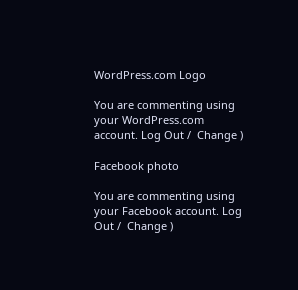WordPress.com Logo

You are commenting using your WordPress.com account. Log Out /  Change )

Facebook photo

You are commenting using your Facebook account. Log Out /  Change )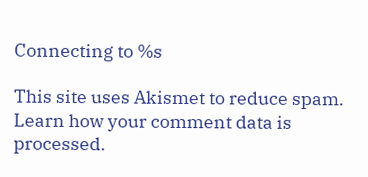Connecting to %s

This site uses Akismet to reduce spam. Learn how your comment data is processed.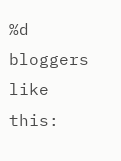%d bloggers like this: